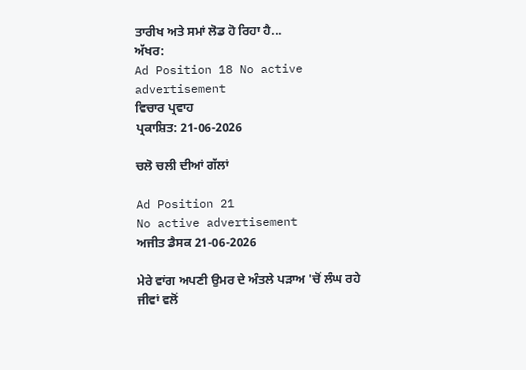ਤਾਰੀਖ ਅਤੇ ਸਮਾਂ ਲੋਡ ਹੋ ਰਿਹਾ ਹੈ...
ਅੱਖਰ:
Ad Position 18 No active advertisement
ਵਿਚਾਰ ਪ੍ਰਵਾਹ
ਪ੍ਰਕਾਸ਼ਿਤ: 21-06-2026

ਚਲੋ ਚਲੀ ਦੀਆਂ ਗੱਲਾਂ

Ad Position 21
No active advertisement
ਅਜੀਤ ਡੈਸਕ 21-06-2026

ਮੇਰੇ ਵਾਂਗ ਅਪਣੀ ਉਮਰ ਦੇ ਅੰਤਲੇ ਪੜਾਅ 'ਚੋਂ ਲੰਘ ਰਹੇ ਜੀਵਾਂ ਵਲੋਂ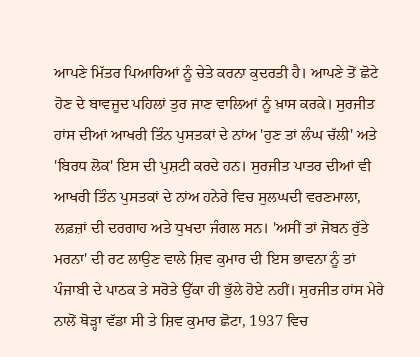ਆਪਣੇ ਮਿੱਤਰ ਪਿਆਰਿਆਂ ਨੂੰ ਚੇਤੇ ਕਰਨਾ ਕੁਦਰਤੀ ਹੈ। ਆਪਣੇ ਤੋਂ ਛੋਟੇ ਹੋਣ ਦੇ ਬਾਵਜੂਦ ਪਹਿਲਾਂ ਤੁਰ ਜਾਣ ਵਾਲਿਆਂ ਨੂੰ ਖ਼ਾਸ ਕਰਕੇ। ਸੁਰਜੀਤ ਹਾਂਸ ਦੀਆਂ ਆਖਰੀ ਤਿੰਨ ਪੁਸਤਕਾਂ ਦੇ ਨਾਂਅ 'ਹੁਣ ਤਾਂ ਲੰਘ ਚੱਲੀ' ਅਤੇ 'ਬਿਰਧ ਲੋਕ' ਇਸ ਦੀ ਪੁਸ਼ਟੀ ਕਰਦੇ ਹਨ। ਸੁਰਜੀਤ ਪਾਤਰ ਦੀਆਂ ਵੀ ਆਖਰੀ ਤਿੰਨ ਪੁਸਤਕਾਂ ਦੇ ਨਾਂਅ ਹਨੇਰੇ ਵਿਚ ਸੁਲਘਦੀ ਵਰਣਮਾਲਾ, ਲਫ਼ਜ਼ਾਂ ਦੀ ਦਰਗਾਹ ਅਤੇ ਧੁਖਦਾ ਜੰਗਲ ਸਨ। 'ਅਸੀਂ ਤਾਂ ਜੋਬਨ ਰੁੱਤੇ ਮਰਨਾ' ਦੀ ਰਟ ਲਾਉਣ ਵਾਲੇ ਸ਼ਿਵ ਕੁਮਾਰ ਦੀ ਇਸ ਭਾਵਨਾ ਨੂੰ ਤਾਂ ਪੰਜਾਬੀ ਦੇ ਪਾਠਕ ਤੇ ਸਰੋਤੇ ਉੱਕਾ ਹੀ ਭੁੱਲੇ ਹੋਏ ਨਹੀਂ। ਸੁਰਜੀਤ ਹਾਂਸ ਮੇਰੇ ਨਾਲੋਂ ਥੋੜ੍ਹਾ ਵੱਡਾ ਸੀ ਤੇ ਸ਼ਿਵ ਕੁਮਾਰ ਛੋਟਾ, 1937 ਵਿਚ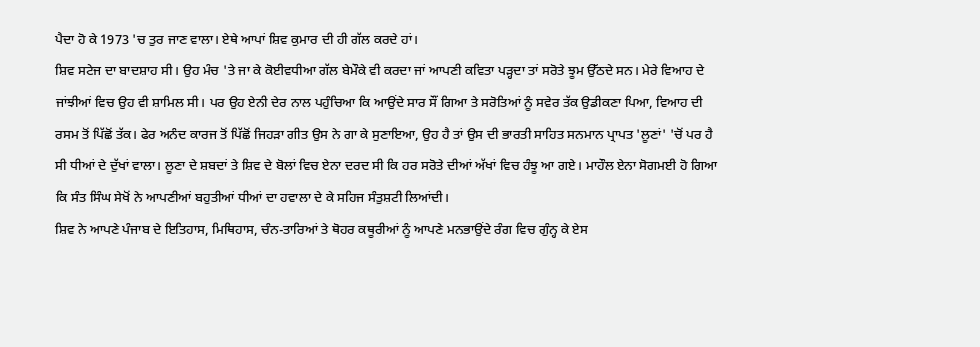ਪੈਦਾ ਹੋ ਕੇ 1973 'ਚ ਤੁਰ ਜਾਣ ਵਾਲਾ। ਏਥੇ ਆਪਾਂ ਸ਼ਿਵ ਕੁਮਾਰ ਦੀ ਹੀ ਗੱਲ ਕਰਦੇ ਹਾਂ।
ਸ਼ਿਵ ਸਟੇਜ ਦਾ ਬਾਦਸ਼ਾਹ ਸੀ। ਉਹ ਮੰਚ 'ਤੇ ਜਾ ਕੇ ਕੋਈਵਧੀਆ ਗੱਲ ਬੇਮੌਕੇ ਵੀ ਕਰਦਾ ਜਾਂ ਆਪਣੀ ਕਵਿਤਾ ਪੜ੍ਹਦਾ ਤਾਂ ਸਰੋਤੇ ਝੂਮ ਉੱਠਦੇ ਸਨ। ਮੇਰੇ ਵਿਆਹ ਦੇ ਜਾਂਝੀਆਂ ਵਿਚ ਉਹ ਵੀ ਸ਼ਾਮਿਲ ਸੀ। ਪਰ ਉਹ ਏਨੀ ਦੇਰ ਨਾਲ ਪਹੁੰਚਿਆ ਕਿ ਆਉਂਦੇ ਸਾਰ ਸੌਂ ਗਿਆ ਤੇ ਸਰੋਤਿਆਂ ਨੂੰ ਸਵੇਰ ਤੱਕ ਉਡੀਕਣਾ ਪਿਆ, ਵਿਆਹ ਦੀ ਰਸਮ ਤੋਂ ਪਿੱਛੋਂ ਤੱਕ। ਫੇਰ ਅਨੰਦ ਕਾਰਜ ਤੋਂ ਪਿੱਛੋਂ ਜਿਹੜਾ ਗੀਤ ਉਸ ਨੇ ਗਾ ਕੇ ਸੁਣਾਇਆ, ਉਹ ਹੈ ਤਾਂ ਉਸ ਦੀ ਭਾਰਤੀ ਸਾਹਿਤ ਸਨਮਾਨ ਪ੍ਰਾਪਤ 'ਲੂਣਾਂ' 'ਚੋਂ ਪਰ ਹੈ ਸੀ ਧੀਆਂ ਦੇ ਦੁੱਖਾਂ ਵਾਲਾ। ਲੂਣਾ ਦੇ ਸ਼ਬਦਾਂ ਤੇ ਸ਼ਿਵ ਦੇ ਬੋਲਾਂ ਵਿਚ ਏਨਾ ਦਰਦ ਸੀ ਕਿ ਹਰ ਸਰੋਤੇ ਦੀਆਂ ਅੱਖਾਂ ਵਿਚ ਹੰਝੂ ਆ ਗਏ। ਮਾਹੌਲ ਏਨਾ ਸੋਗਮਈ ਹੋ ਗਿਆ ਕਿ ਸੰਤ ਸਿੰਘ ਸੇਖੋਂ ਨੇ ਆਪਣੀਆਂ ਬਹੁਤੀਆਂ ਧੀਆਂ ਦਾ ਹਵਾਲਾ ਦੇ ਕੇ ਸਹਿਜ ਸੰਤੁਸ਼ਟੀ ਲਿਆਂਦੀ।
ਸ਼ਿਵ ਨੇ ਆਪਣੇ ਪੰਜਾਬ ਦੇ ਇਤਿਹਾਸ, ਮਿਥਿਹਾਸ, ਚੰਨ-ਤਾਰਿਆਂ ਤੇ ਥੋਹਰ ਕਥੂਰੀਆਂ ਨੂੰ ਆਪਣੇ ਮਨਭਾਉਂਦੇ ਰੰਗ ਵਿਚ ਗੁੰਨ੍ਹ ਕੇ ਏਸ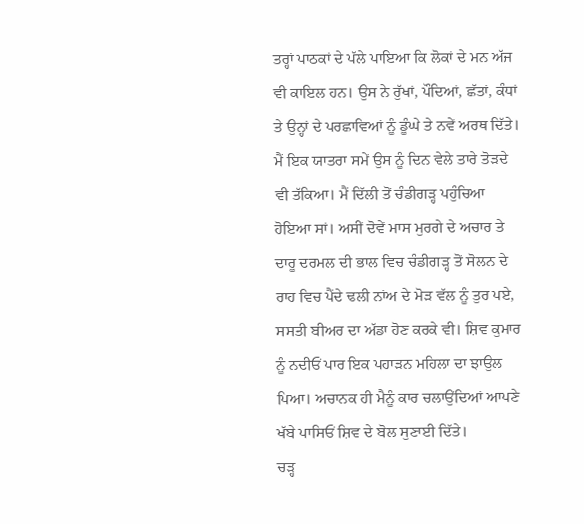ਤਰ੍ਹਾਂ ਪਾਠਕਾਂ ਦੇ ਪੱਲੇ ਪਾਇਆ ਕਿ ਲੋਕਾਂ ਦੇ ਮਨ ਅੱਜ ਵੀ ਕਾਇਲ ਹਨ। ਉਸ ਨੇ ਰੁੱਖਾਂ, ਪੌਦਿਆਂ, ਛੱਤਾਂ, ਕੰਧਾਂ ਤੇ ਉਨ੍ਹਾਂ ਦੇ ਪਰਛਾਵਿਆਂ ਨੂੰ ਡੂੰਘੇ ਤੇ ਨਵੇਂ ਅਰਥ ਦਿੱਤੇ।
ਮੈਂ ਇਕ ਯਾਤਰਾ ਸਮੇਂ ਉਸ ਨੂੰ ਦਿਨ ਵੇਲੇ ਤਾਰੇ ਤੋੜਦੇ ਵੀ ਤੱਕਿਆ। ਮੈਂ ਦਿੱਲੀ ਤੋਂ ਚੰਡੀਗੜ੍ਹ ਪਹੁੰਚਿਆ ਹੋਇਆ ਸਾਂ। ਅਸੀਂ ਦੋਵੇਂ ਮਾਸ ਮੁਰਗੇ ਦੇ ਅਚਾਰ ਤੇ ਦਾਰੂ ਦਰਮਲ ਦੀ ਭਾਲ ਵਿਚ ਚੰਡੀਗੜ੍ਹ ਤੋਂ ਸੋਲਨ ਦੇ ਰਾਹ ਵਿਚ ਪੈਂਦੇ ਢਲੀ ਨਾਂਅ ਦੇ ਮੋੜ ਵੱਲ ਨੂੰ ਤੁਰ ਪਏ, ਸਸਤੀ ਬੀਅਰ ਦਾ ਅੱਡਾ ਹੋਣ ਕਰਕੇ ਵੀ। ਸ਼ਿਵ ਕੁਮਾਰ ਨੂੰ ਨਦੀਓਂ ਪਾਰ ਇਕ ਪਹਾੜਨ ਮਹਿਲਾ ਦਾ ਝਾਉਲ ਪਿਆ। ਅਚਾਨਕ ਹੀ ਮੈਨੂੰ ਕਾਰ ਚਲਾਉਂਦਿਆਂ ਆਪਣੇ ਖੱਬੇ ਪਾਸਿਓਂ ਸ਼ਿਵ ਦੇ ਬੋਲ ਸੁਣਾਈ ਦਿੱਤੇ।
ਚੜ੍ਹ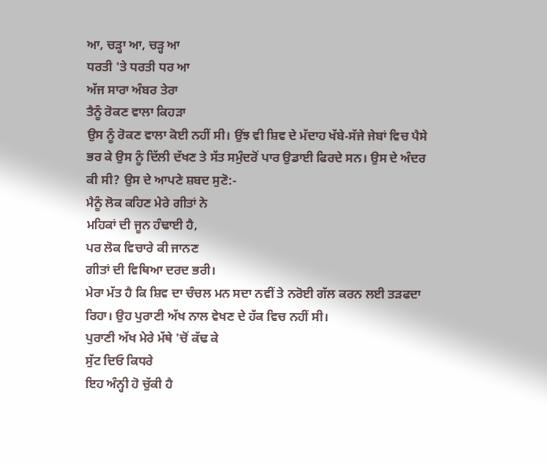ਆ, ਚੜ੍ਹਾ ਆ, ਚੜ੍ਹ ਆ
ਧਰਤੀ 'ਤੇ ਧਰਤੀ ਧਰ ਆ
ਅੱਜ ਸਾਰਾ ਅੰਬਰ ਤੇਰਾ
ਤੈਨੂੰ ਰੋਕਣ ਵਾਲਾ ਕਿਹੜਾ
ਉਸ ਨੂੰ ਰੋਕਣ ਵਾਲਾ ਕੋਈ ਨਹੀਂ ਸੀ। ਉਂਝ ਵੀ ਸ਼ਿਵ ਦੇ ਮੱਦਾਹ ਖੱਬੇ-ਸੱਜੇ ਜੇਬਾਂ ਵਿਚ ਪੈਸੇ ਭਰ ਕੇ ਉਸ ਨੂੰ ਦਿੱਲੀ ਦੱਖਣ ਤੇ ਸੱਤ ਸਮੁੰਦਰੋਂ ਪਾਰ ਉਡਾਈ ਫਿਰਦੇ ਸਨ। ਉਸ ਦੇ ਅੰਦਰ ਕੀ ਸੀ? ਉਸ ਦੇ ਆਪਣੇ ਸ਼ਬਦ ਸੁਣੋ:-
ਮੈਨੂੰ ਲੋਕ ਕਹਿਣ ਮੇਰੇ ਗੀਤਾਂ ਨੇ
ਮਹਿਕਾਂ ਦੀ ਜੂਨ ਹੰਢਾਈ ਹੈ,
ਪਰ ਲੋਕ ਵਿਚਾਰੇ ਕੀ ਜਾਨਣ
ਗੀਤਾਂ ਦੀ ਵਿਥਿਆ ਦਰਦ ਭਰੀ।
ਮੇਰਾ ਮੱਤ ਹੈ ਕਿ ਸ਼ਿਵ ਦਾ ਚੰਚਲ ਮਨ ਸਦਾ ਨਵੀਂ ਤੇ ਨਰੋਈ ਗੱਲ ਕਰਨ ਲਈ ਤੜਫਦਾ ਰਿਹਾ। ਉਹ ਪੁਰਾਣੀ ਅੱਖ ਨਾਲ ਵੇਖਣ ਦੇ ਹੱਕ ਵਿਚ ਨਹੀਂ ਸੀ।
ਪੁਰਾਣੀ ਅੱਖ ਮੇਰੇ ਮੱਥੇ 'ਚੋਂ ਕੱਢ ਕੇ
ਸੁੱਟ ਦਿਓ ਕਿਧਰੇ
ਇਹ ਅੰਨ੍ਹੀ ਹੋ ਚੁੱਕੀ ਹੈ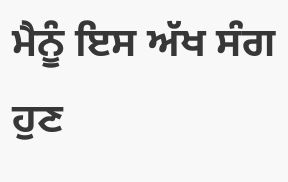ਮੈਨੂੰ ਇਸ ਅੱਖ ਸੰਗ
ਹੁਣ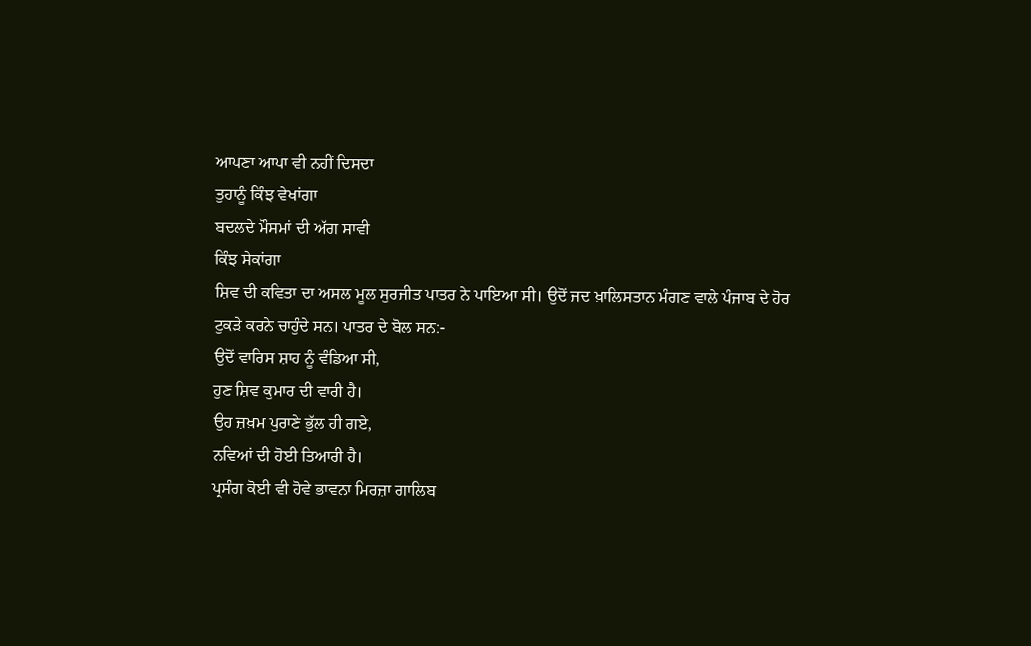ਆਪਣਾ ਆਪਾ ਵੀ ਨਹੀਂ ਦਿਸਦਾ
ਤੁਹਾਨੂੰ ਕਿੰਝ ਵੇਖਾਂਗਾ
ਬਦਲਦੇ ਮੌਸਮਾਂ ਦੀ ਅੱਗ ਸਾਵੀ
ਕਿੰਝ ਸੇਕਾਂਗਾ
ਸ਼ਿਵ ਦੀ ਕਵਿਤਾ ਦਾ ਅਸਲ ਮੂਲ ਸੁਰਜੀਤ ਪਾਤਰ ਨੇ ਪਾਇਆ ਸੀ। ਉਦੋਂ ਜਦ ਖ਼ਾਲਿਸਤਾਨ ਮੰਗਣ ਵਾਲੇ ਪੰਜਾਬ ਦੇ ਹੋਰ ਟੁਕੜੇ ਕਰਨੇ ਚਾਹੁੰਦੇ ਸਨ। ਪਾਤਰ ਦੇ ਬੋਲ ਸਨ:-
ਉਦੋਂ ਵਾਰਿਸ ਸ਼ਾਹ ਨੂੰ ਵੰਡਿਆ ਸੀ,
ਹੁਣ ਸ਼ਿਵ ਕੁਮਾਰ ਦੀ ਵਾਰੀ ਹੈ।
ਉਹ ਜ਼ਖ਼ਮ ਪੁਰਾਣੇ ਭੁੱਲ ਹੀ ਗਏ,
ਨਵਿਆਂ ਦੀ ਹੋਈ ਤਿਆਰੀ ਹੈ।
ਪ੍ਰਸੰਗ ਕੋਈ ਵੀ ਹੋਵੇ ਭਾਵਨਾ ਮਿਰਜ਼ਾ ਗਾਲਿਬ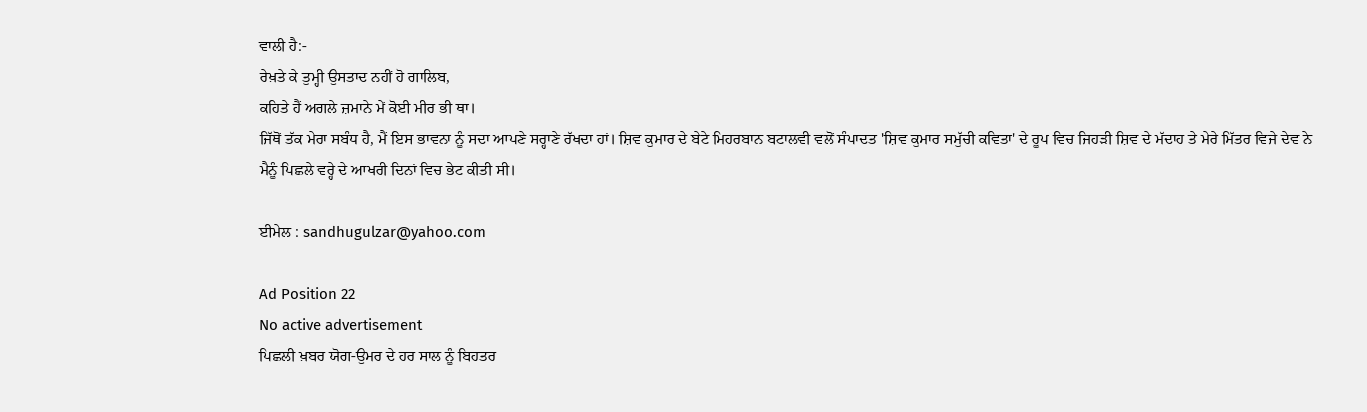ਵਾਲੀ ਹੈ:-
ਰੇਖ਼ਤੇ ਕੇ ਤੁਮ੍ਹੀ ਉਸਤਾਦ ਨਹੀਂ ਹੋ ਗਾਲਿਬ,
ਕਹਿਤੇ ਹੈਂ ਅਗਲੇ ਜ਼ਮਾਨੇ ਮੇਂ ਕੋਈ ਮੀਰ ਭੀ ਥਾ।
ਜਿੱਥੋਂ ਤੱਕ ਮੇਰਾ ਸਬੰਧ ਹੈ, ਮੈਂ ਇਸ ਭਾਵਨਾ ਨੂੰ ਸਦਾ ਆਪਣੇ ਸਰ੍ਹਾਣੇ ਰੱਖਦਾ ਹਾਂ। ਸ਼ਿਵ ਕੁਮਾਰ ਦੇ ਬੇਟੇ ਮਿਹਰਬਾਨ ਬਟਾਲਵੀ ਵਲੋਂ ਸੰਪਾਦਤ 'ਸ਼ਿਵ ਕੁਮਾਰ ਸਮੁੱਚੀ ਕਵਿਤਾ' ਦੇ ਰੂਪ ਵਿਚ ਜਿਹੜੀ ਸ਼ਿਵ ਦੇ ਮੱਦਾਹ ਤੇ ਮੇਰੇ ਮਿੱਤਰ ਵਿਜੇ ਦੇਵ ਨੇ ਮੈਨੂੰ ਪਿਛਲੇ ਵਰ੍ਹੇ ਦੇ ਆਖਰੀ ਦਿਨਾਂ ਵਿਚ ਭੇਟ ਕੀਤੀ ਸੀ।

ਈਮੇਲ : sandhugulzar@yahoo.com

Ad Position 22
No active advertisement
ਪਿਛਲੀ ਖ਼ਬਰ ਯੋਗ-ਉਮਰ ਦੇ ਹਰ ਸਾਲ ਨੂੰ ਬਿਹਤਰ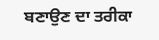ਬਣਾਉਣ ਦਾ ਤਰੀਕਾ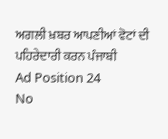ਅਗਲੀ ਖ਼ਬਰ ਆਪਣੀਆਂ ਵੋਟਾਂ ਦੀ ਪਹਿਰੇਦਾਰੀ ਕਰਨ ਪੰਜਾਬੀ
Ad Position 24
No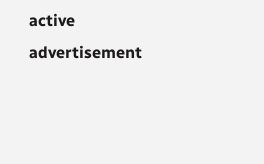active advertisement